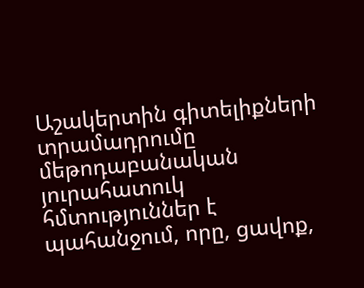Աշակերտին գիտելիքների տրամադրումը մեթոդաբանական յուրահատուկ հմտություններ է պահանջում, որը, ցավոք,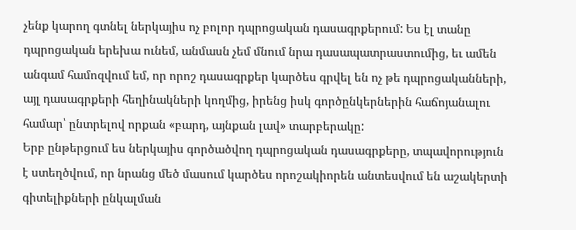չենք կարող գտնել ներկայիս ոչ բոլոր դպրոցական դասագրքերում: Ես էլ տանը դպրոցական երեխա ունեմ, անմասն չեմ մնում նրա դասապատրաստումից, եւ ամեն անգամ համոզվում եմ, որ որոշ դասագրքեր կարծես գրվել են ոչ թե դպրոցականների, այլ դասագրքերի հեղինակների կողմից, իրենց իսկ գործընկերներին հաճոյանալու համար՝ ընտրելով որքան «բարդ, այնքան լավ» տարբերակը:
Երբ ընթերցում ես ներկայիս գործածվող դպրոցական դասագրքերը, տպավորություն է ստեղծվում, որ նրանց մեծ մասում կարծես որոշակիորեն անտեսվում են աշակերտի գիտելիքների ընկալման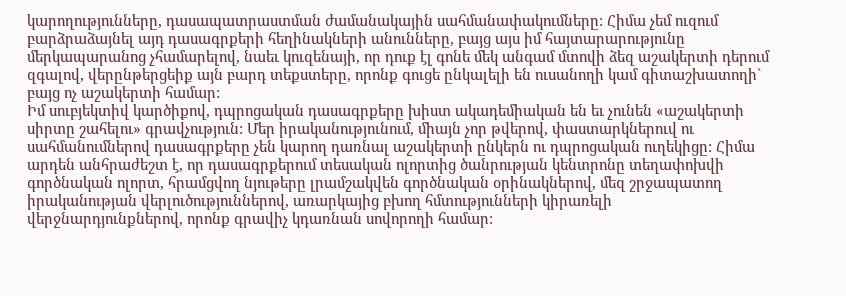կարողությունները, դասապատրաստման ժամանակային սահմանափակումները: Հիմա չեմ ուզում բարձրաձայնել այդ դասագրքերի հեղինակների անունները, բայց այս իմ հայտարարությունը մերկապարանոց չհամարելով, նաեւ կուզենայի, որ դուք էլ գոնե մեկ անգամ մտովի ձեզ աշակերտի դերում զգալով, վերընթերցեիք այն բարդ տեքստերը, որոնք գուցե ընկալելի են ուսանողի կամ գիտաշխատողի` բայց ոչ աշակերտի համար:
Իմ սուբյեկտիվ կարծիքով, դպրոցական դասագրքերը խիստ ակադեմիական են եւ չունեն «աշակերտի սիրտը շահելու» գրավչություն: Մեր իրականությունում, միայն չոր թվերով, փաստարկներուվ ու սահմանումներով դասագրքերը չեն կարող դառնալ աշակերտի ընկերն ու դպրոցական ուղեկիցը: Հիմա արդեն անհրաժեշտ է, որ դասագրքերում տեսական ոլորտից ծանրության կենտրոնը տեղափոխվի գործնական ոլորտ, հրամցվող նյութերը լրամշակվեն գործնական օրինակներով, մեզ շրջապատող իրականության վերլուծություններով, առարկայից բխող հմտությունների կիրառելի վերջնարդյունքներով, որոնք գրավիչ կդառնան սովորողի համար: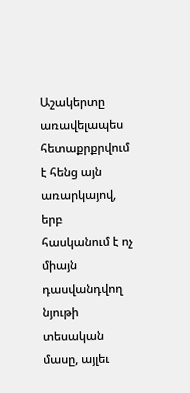Աշակերտը առավելապես հետաքրքրվում է հենց այն առարկայով, երբ հասկանում է ոչ միայն դասվանդվող նյութի տեսական մասը, այլեւ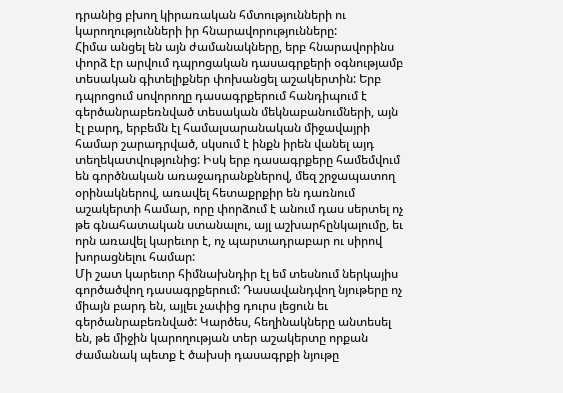դրանից բխող կիրառական հմտությունների ու կարողությունների իր հնարավորությունները:
Հիմա անցել են այն ժամանակները, երբ հնարավորինս փորձ էր արվում դպրոցական դասագրքերի օգնությամբ տեսական գիտելիքներ փոխանցել աշակերտին: Երբ դպրոցում սովորողը դասագրքերում հանդիպում է գերծանրաբեռնված տեսական մեկնաբանումների, այն էլ բարդ, երբեմն էլ համալսարանական միջավայրի համար շարադրված, սկսում է ինքն իրեն վանել այդ տեղեկատվությունից: Իսկ երբ դասագրքերը համեմվում են գործնական առաջադրանքներով, մեզ շրջապատող օրինակներով, առավել հետաքրքիր են դառնում աշակերտի համար, որը փորձում է անում դաս սերտել ոչ թե գնահատական ստանալու, այլ աշխարհընկալումը, եւ որն առավել կարեւոր է, ոչ պարտադրաբար ու սիրով խորացնելու համար:
Մի շատ կարեւոր հիմնախնդիր էլ եմ տեսնում ներկայիս գործածվող դասագրքերում: Դասավանդվող նյութերը ոչ միայն բարդ են, այլեւ չափից դուրս լեցուն եւ գերծանրաբեռնված: Կարծես, հեղինակները անտեսել են, թե միջին կարողության տեր աշակերտը որքան ժամանակ պետք է ծախսի դասագրքի նյութը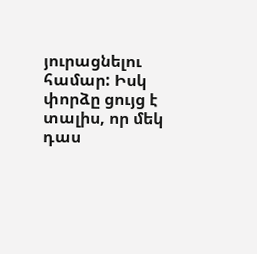յուրացնելու համար: Իսկ փորձը ցույց է տալիս, որ մեկ դաս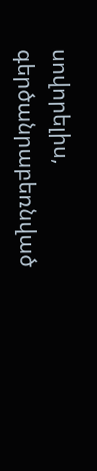սովորելիս, գերծանրաբեռնված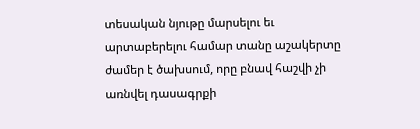տեսական նյութը մարսելու եւ արտաբերելու համար տանը աշակերտը ժամեր է ծախսում, որը բնավ հաշվի չի առնվել դասագրքի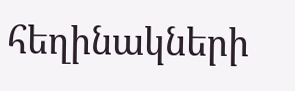հեղինակների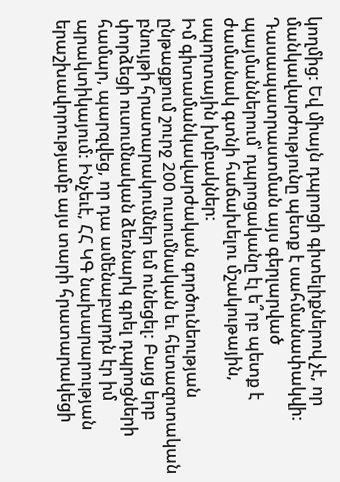կողմից: Եվ միայն դպրոցի գիտելիքներով չէ, որ մանկավարժությունը պետք է սահմանափակվի: Դասապատրաստման այս գերլարված պայմաններում՝ դպրոցականը էլ ե՞րբ պետք է ժամանակ գտնի հաճախելու մշակութային, սպորտային խմբակներ:
Իմ գիտամանկավարժական գործունեության ընթացքում շուրջ 200 ուսումնական եւ հետազոտական բնույթի հրատարակումներ եմ ունեցել: Բայց երբ փորձեցի ուսումնական ձեռնարկ գրել դպրոցների համար, պարզվեց, որ դա ամենաբարդն էր իմ պրակտիկայում: Ինչեւէ, ՀՀ ԿԳ նախարարության երաշխավորությամբ այս տարի հրատարակեցի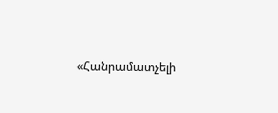«Հանրամատչելի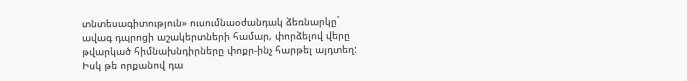տնտեսագիտություն» ուսումնաօժանդակ ձեռնարկը` ավագ դպրոցի աշակերտների համար, փորձելով վերը թվարկած հիմնախնդիրները փոքր-ինչ հարթել այդտեղ: Իսկ թե որքանով դա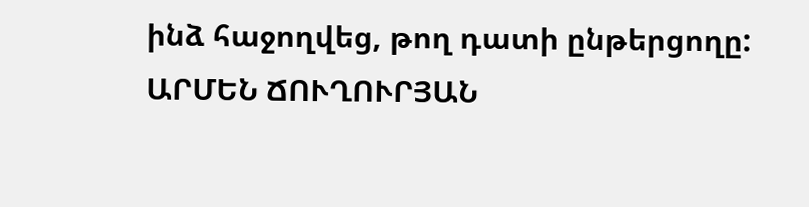ինձ հաջողվեց, թող դատի ընթերցողը:
ԱՐՄԵՆ ՃՈՒՂՈՒՐՅԱՆ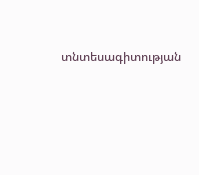տնտեսագիտության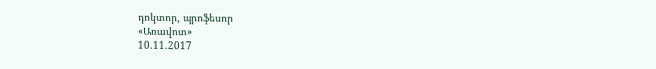դոկտոր, պրոֆեսոր
«Առավոտ»
10.11.2017